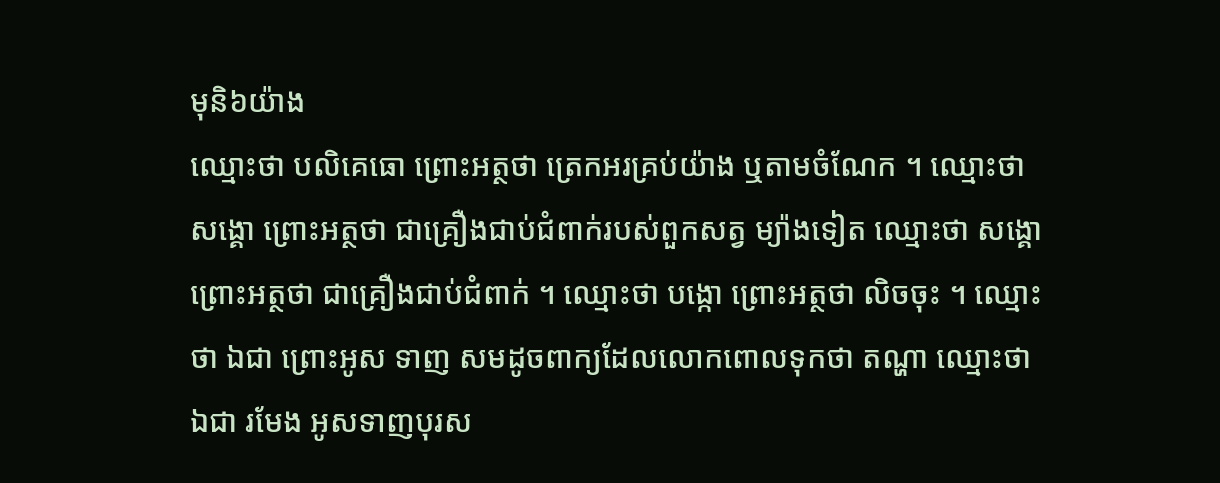មុនិ៦យ៉ាង
ឈ្មោះថា បលិគេធោ ព្រោះអត្ថថា ត្រេកអរគ្រប់យ៉ាង ឬតាមចំណែក ។ ឈ្មោះថា សង្គោ ព្រោះអត្ថថា ជាគ្រឿងជាប់ជំពាក់របស់ពួកសត្វ ម្យ៉ាងទៀត ឈ្មោះថា សង្គោ ព្រោះអត្ថថា ជាគ្រឿងជាប់ជំពាក់ ។ ឈ្មោះថា បង្កោ ព្រោះអត្ថថា លិចចុះ ។ ឈ្មោះថា ឯជា ព្រោះអូស ទាញ សមដូចពាក្យដែលលោកពោលទុកថា តណ្ហា ឈ្មោះថា ឯជា រមែង អូសទាញបុរស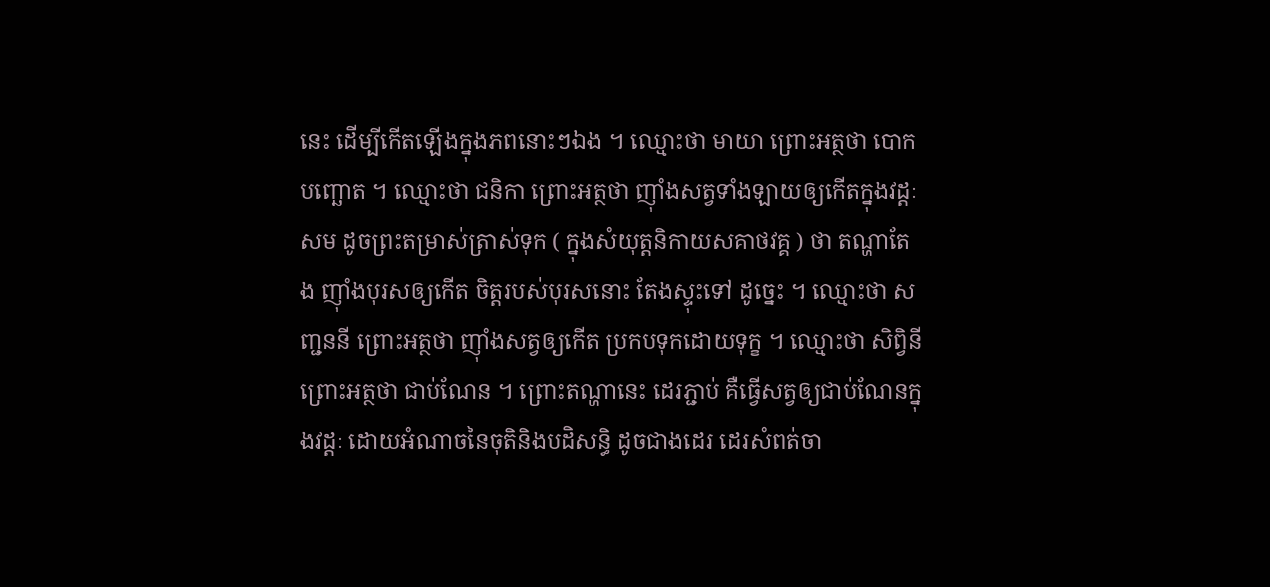នេះ ដើម្បីកើតឡើងក្នុងភពនោះៗឯង ។ ឈ្មោះថា មាយា ព្រោះអត្ថថា បោកបញ្ឆោត ។ ឈ្មោះថា ជនិកា ព្រោះអត្ថថា ញ៉ាំងសត្វទាំងឡាយឲ្យកើតក្នុងវដ្តៈ សម ដូចព្រះតម្រាស់ត្រាស់ទុក ( ក្នុងសំយុត្តនិកាយសគាថវគ្គ ) ថា តណ្ហាតែង ញ៉ាំងបុរសឲ្យកើត ចិត្តរបស់បុរសនោះ តែងស្ទុះទៅ ដូច្នេះ ។ ឈ្មោះថា សញ្ជននី ព្រោះអត្ថថា ញ៉ាំងសត្វឲ្យកើត ប្រកបទុកដោយទុក្ខ ។ ឈ្មោះថា សិព្វិនី ព្រោះអត្ថថា ជាប់ណែន ។ ព្រោះតណ្ហានេះ ដេរភ្ជាប់ គឺធ្វើសត្វឲ្យជាប់ណែនក្នុងវដ្តៈ ដោយអំណាចនៃចុតិនិងបដិសន្ធិ ដូចជាងដេរ ដេរសំពត់ចា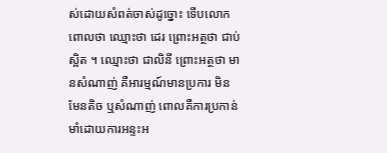ស់ដោយសំពត់ចាស់ដូច្នោះ ទើបលោកពោលថា ឈ្មោះថា ដេរ ព្រោះអត្ថថា ជាប់ស្អិត ។ ឈ្មោះថា ជាលិនី ព្រោះអត្ថថា មានសំណាញ់ គឺអារម្មណ៍មានប្រការ មិនមែនតិច ឬសំណាញ់ ពោលគឺការប្រកាន់មាំដោយការអន្ទះអ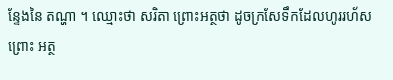ន្ទែងនៃ តណ្ហា ។ ឈ្មោះថា សរិតា ព្រោះអត្ថថា ដូចក្រសែទឹកដែលហូររហ័ស ព្រោះ អត្ថ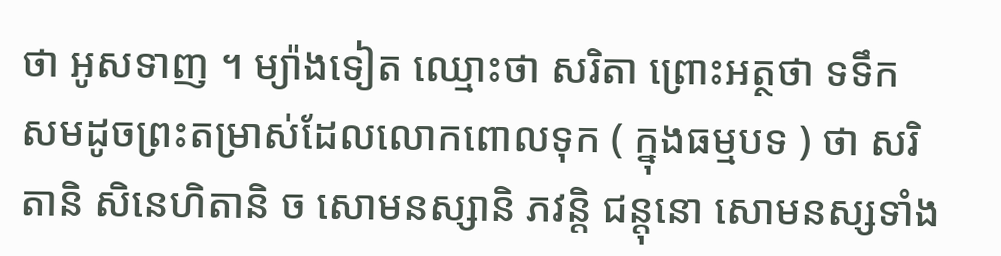ថា អូសទាញ ។ ម្យ៉ាងទៀត ឈ្មោះថា សរិតា ព្រោះអត្ថថា ទទឹក សមដូចព្រះតម្រាស់ដែលលោកពោលទុក ( ក្នុងធម្មបទ ) ថា សរិតានិ សិនេហិតានិ ច សោមនស្សានិ ភវន្តិ ជន្តុនោ សោមនស្សទាំង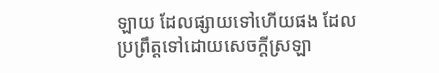ឡាយ ដែលផ្សាយទៅហើយផង ដែលប្រព្រឹត្តទៅដោយសេចក្តីស្រឡា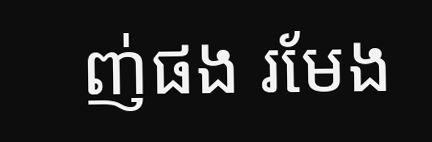ញ់ផង រមែង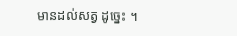មានដល់សត្វ ដូច្នេះ ។